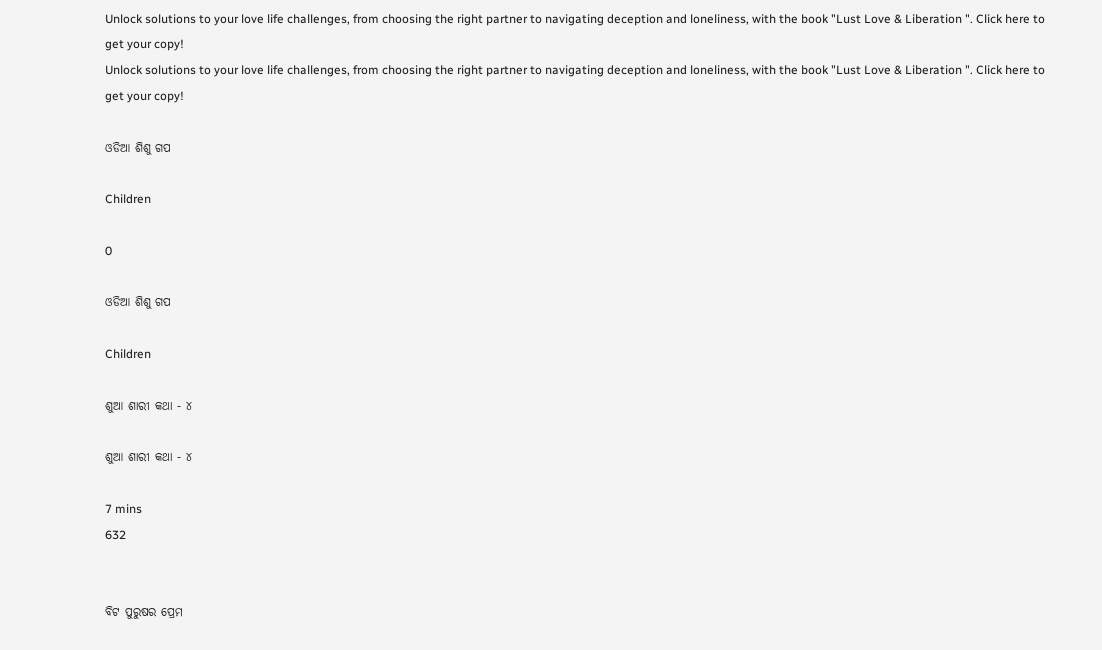Unlock solutions to your love life challenges, from choosing the right partner to navigating deception and loneliness, with the book "Lust Love & Liberation ". Click here to get your copy!
Unlock solutions to your love life challenges, from choosing the right partner to navigating deception and loneliness, with the book "Lust Love & Liberation ". Click here to get your copy!

ଓଡିଆ ଶିଶୁ ଗପ

Children

0

ଓଡିଆ ଶିଶୁ ଗପ

Children

ଶୁଆ ଶାରୀ କଥା - ୪

ଶୁଆ ଶାରୀ କଥା - ୪

7 mins
632


ବିଟ ପୁରୁଷର ପ୍ରେମ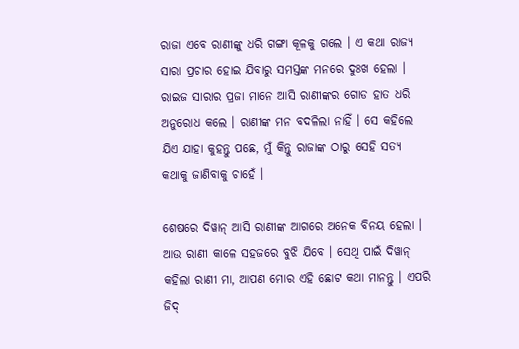ରାଜା ଏବେ ରାଣୀଙ୍କୁ ଧରି ଗଙ୍ଗା କୂଳକୁ ଗଲେ । ଏ କଥା ରାଜ୍ୟ ସାରା ପ୍ରଚାର ହୋଇ ଯିବାରୁ ସମସ୍ତଙ୍କ ମନରେ ଦୁଃଖ ହେଲା । ରାଇଜ ସାରାର ପ୍ରଜା ମାନେ ଆସି ରାଣୀଙ୍କର ଗୋଡ ହାତ ଧରି ଅନୁରୋଧ କଲେ । ରାଣୀଙ୍କ ମନ ବଦଳିଲା ନାହିଁ । ସେ କହିଲେ ଯିଏ ଯାହା କୁହନ୍ତୁ ପଛେ, ମୁଁ କିନ୍ତୁ ରାଜାଙ୍କ ଠାରୁ ସେହି ସତ୍ୟ କଥାକୁ ଜାଣିବାକୁ ଚାହେଁ ।

ଶେଷରେ ଦିୱାନ୍ ଆସି ରାଣୀଙ୍କ ଆଗରେ ଅନେକ ବିନୟ ହେଲା । ଆଉ ରାଣୀ କାଳେ ସହଜରେ ବୁଝି ଯିବେ । ସେଥି ପାଇଁ ଦିୱାନ୍ କହିଲା ରାଣୀ ମା, ଆପଣ ମୋର ଏହି ଛୋଟ କଥା ମାନନ୍ତୁ । ଏପରି ଜିଦ୍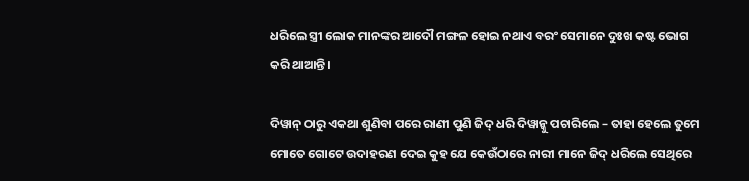ଧରିଲେ ସ୍ତ୍ରୀ ଲୋକ ମାନଙ୍କର ଆଦୌ ମଙ୍ଗଳ ହୋଇ ନଥାଏ ବରଂ ସେମାନେ ଦୁଃଖ କଷ୍ଟ ଭୋଗ କରି ଥାଆନ୍ତି ।

ଦିୱାନ୍ ଠାରୁ ଏକଥା ଶୁଣିବା ପରେ ରାଣୀ ପୁଣି ଜିଦ୍ ଧରି ଦିୱାନ୍କୁ ପଚାରିଲେ – ତାହା ହେଲେ ତୁମେ ମୋତେ ଗୋଟେ ଉଦାହରଣ ଦେଇ କୁହ ଯେ କେଉଁଠାରେ ନାରୀ ମାନେ ଜିଦ୍ ଧରିଲେ ସେଥିରେ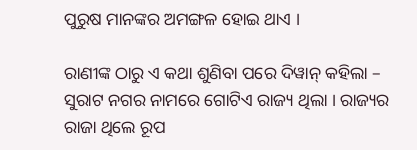ପୁରୁଷ ମାନଙ୍କର ଅମଙ୍ଗଳ ହୋଇ ଥାଏ ।

ରାଣୀଙ୍କ ଠାରୁ ଏ କଥା ଶୁଣିବା ପରେ ଦିୱାନ୍ କହିଲା – ସୁରାଟ ନଗର ନାମରେ ଗୋଟିଏ ରାଜ୍ୟ ଥିଲା । ରାଜ୍ୟର ରାଜା ଥିଲେ ରୂପ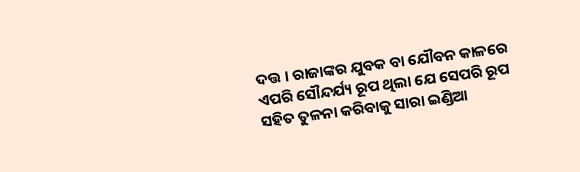ଦତ୍ତ । ରାଜାଙ୍କର ଯୁବକ ବା ଯୌବନ କାଳରେ ଏପରି ସୌନ୍ଦର୍ଯ୍ୟ ରୂପ ଥିଲା ଯେ ସେପରି ରୂପ ସହିତ ତୁଳନା କରିବାକୁ ସାରା ଇଣ୍ଡିଆ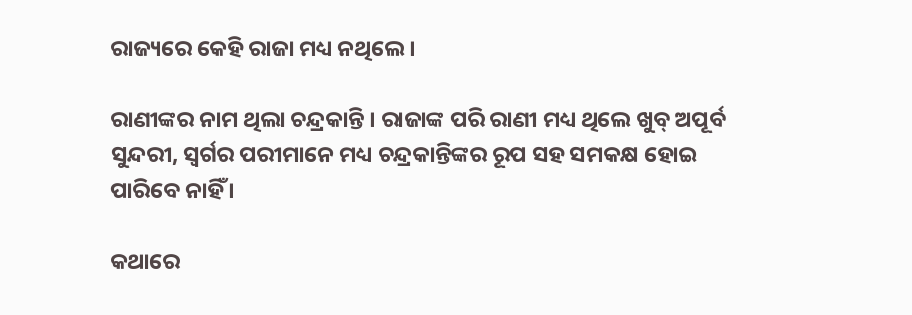ରାଜ୍ୟରେ କେହି ରାଜା ମଧ୍ୟ ନଥିଲେ ।

ରାଣୀଙ୍କର ନାମ ଥିଲା ଚନ୍ଦ୍ରକାନ୍ତି । ରାଜାଙ୍କ ପରି ରାଣୀ ମଧ୍ୟ ଥିଲେ ଖୁବ୍ ଅପୂର୍ବ ସୁନ୍ଦରୀ, ସ୍ୱର୍ଗର ପରୀମାନେ ମଧ୍ୟ ଚନ୍ଦ୍ରକାନ୍ତିଙ୍କର ରୂପ ସହ ସମକକ୍ଷ ହୋଇ ପାରିବେ ନାହିଁ ।

କଥାରେ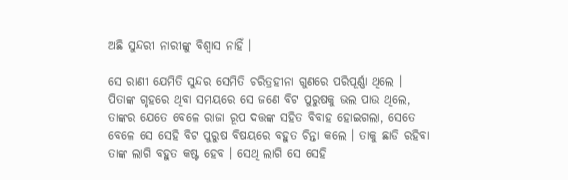ଅଛି ସୁନ୍ଦରୀ ନାରୀଙ୍କୁ ବିଶ୍ୱାସ ନାହିଁ ।

ସେ ରାଣୀ ଯେମିତି ସୁନ୍ଦର ସେମିତି ଚରିତ୍ରହୀନା ଗୁଣରେ ପରିପୂର୍ଣ୍ଣା ଥିଲେ । ପିତାଙ୍କ ଗୃହରେ ଥିବା ସମୟରେ ସେ ଜଣେ ବିଟ ପୁରୁଷକୁ ଭଲ ପାଉ ଥିଲେ, ତାଙ୍କର ଯେତେ ବେଳେ ରାଜା ରୂପ ଦତ୍ତଙ୍କ ସହିତ ବିବାହ ହୋଇଗଲା, ସେତେ ବେଳେ ସେ ସେହି ବିଟ ପୁରୁଷ ବିଷୟରେ ବହୁତ ଚିନ୍ତା କଲେ । ତାକୁ ଛାଡି ରହିବା ତାଙ୍କ ଲାଗି ବହୁତ କଷ୍ଟ ହେବ । ସେଥି ଲାଗି ସେ ସେହି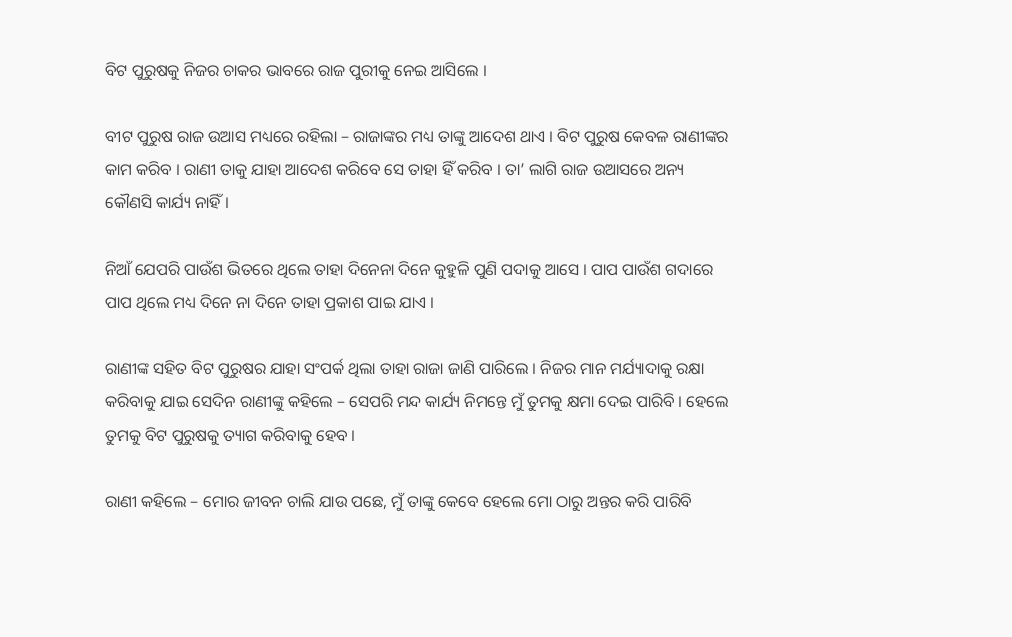ବିଟ ପୁରୁଷକୁ ନିଜର ଚାକର ଭାବରେ ରାଜ ପୁରୀକୁ ନେଇ ଆସିଲେ ।

ବୀଟ ପୁରୁଷ ରାଜ ଉଆସ ମଧ୍ୟରେ ରହିଲା – ରାଜାଙ୍କର ମଧ୍ୟ ତାଙ୍କୁ ଆଦେଶ ଥାଏ । ବିଟ ପୁରୁଷ କେବଳ ରାଣୀଙ୍କର କାମ କରିବ । ରାଣୀ ତାକୁ ଯାହା ଆଦେଶ କରିବେ ସେ ତାହା ହିଁ କରିବ । ତା’ ଲାଗି ରାଜ ଉଆସରେ ଅନ୍ୟ କୌଣସି କାର୍ଯ୍ୟ ନାହିଁ ।

ନିଆଁ ଯେପରି ପାଉଁଶ ଭିତରେ ଥିଲେ ତାହା ଦିନେନା ଦିନେ କୁହୁଳି ପୁଣି ପଦାକୁ ଆସେ । ପାପ ପାଉଁଶ ଗଦାରେ ପାପ ଥିଲେ ମଧ୍ୟ ଦିନେ ନା ଦିନେ ତାହା ପ୍ରକାଶ ପାଇ ଯାଏ ।

ରାଣୀଙ୍କ ସହିତ ବିଟ ପୁରୁଷର ଯାହା ସଂପର୍କ ଥିଲା ତାହା ରାଜା ଜାଣି ପାରିଲେ । ନିଜର ମାନ ମର୍ଯ୍ୟାଦାକୁ ରକ୍ଷା କରିବାକୁ ଯାଇ ସେଦିନ ରାଣୀଙ୍କୁ କହିଲେ – ସେପରି ମନ୍ଦ କାର୍ଯ୍ୟ ନିମନ୍ତେ ମୁଁ ତୁମକୁ କ୍ଷମା ଦେଇ ପାରିବି । ହେଲେ ତୁମକୁ ବିଟ ପୁରୁଷକୁ ତ୍ୟାଗ କରିବାକୁ ହେବ ।

ରାଣୀ କହିଲେ – ମୋର ଜୀବନ ଚାଲି ଯାଉ ପଛେ, ମୁଁ ତାଙ୍କୁ କେବେ ହେଲେ ମୋ ଠାରୁ ଅନ୍ତର କରି ପାରିବି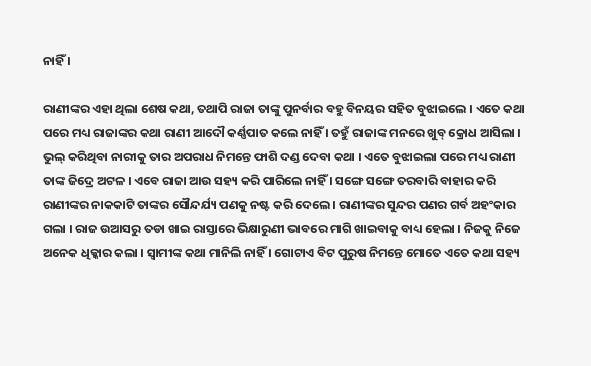ନାହିଁ ।

ରାଣୀଙ୍କର ଏହା ଥିଲା ଶେଷ କଥା, ତଥାପି ରାଜା ତାଙ୍କୁ ପୁନର୍ବାର ବହୁ ବିନୟର ସହିତ ବୁଝାଇଲେ । ଏତେ କଥା ପରେ ମଧ୍ୟ ରାଜାଙ୍କର କଥା ରାଣୀ ଆଦୌ କର୍ଣ୍ଣପାତ କଲେ ନାହିଁ । ତହୁଁ ରାଜାଙ୍କ ମନରେ ଖୁବ୍ କ୍ରୋଧ ଆସିଲା । ଭୁଲ୍ କରିଥିବା ନାରୀକୁ ତାର ଅପରାଧ ନିମନ୍ତେ ଫାଶି ଦଣ୍ଡ ଦେବା କଥା । ଏତେ ବୁଝାଇଲା ପରେ ମଧ୍ୟ ରାଣୀ ତାଙ୍କ ଜିଦ୍ରେ ଅଟଳ । ଏବେ ରାଜା ଆଉ ସହ୍ୟ କରି ପାରିଲେ ନାହିଁ । ସଙ୍ଗେ ସଙ୍ଗେ ତରବାରି ବାହାର କରି ରାଣୀଙ୍କର ନାକକାଟି ତାଙ୍କର ସୌନ୍ଦର୍ଯ୍ୟ ପଣକୁ ନଷ୍ଟ କରି ଦେଲେ । ରାଣୀଙ୍କର ସୁନ୍ଦର ପଣର ଗର୍ବ ଅହଂକାର ଗଲା । ରାଜ ଉଆସରୁ ତଡା ଖାଇ ରାସ୍ତାରେ ଭିକ୍ଷାରୁଣୀ ଭାବରେ ମାଗି ଖାଇବାକୁ ବାଧ୍ୟ ହେଲା । ନିଜକୁ ନିଜେ ଅନେକ ଧିକ୍କାର କଲା । ସ୍ୱାମୀଙ୍କ କଥା ମାନିଲି ନାହିଁ । ଗୋଟାଏ ବିଟ ପୁରୁଷ ନିମନ୍ତେ ମୋତେ ଏତେ କଥା ସହ୍ୟ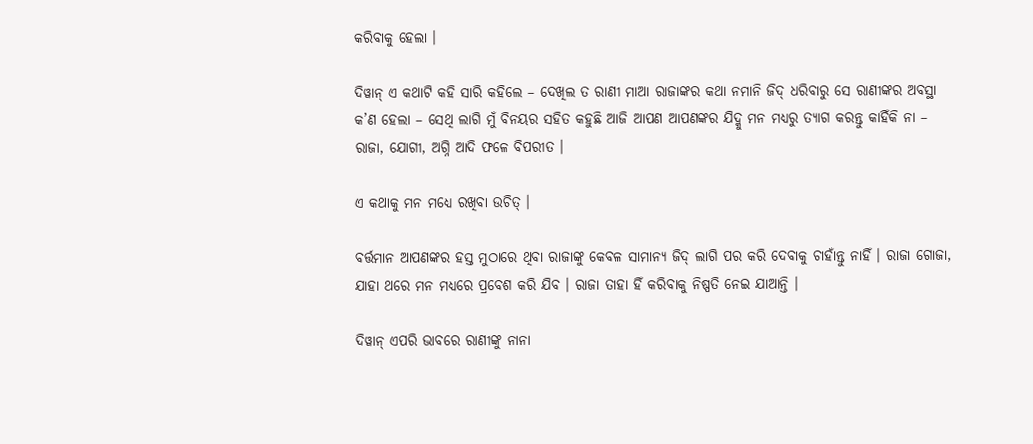କରିବାକୁ ହେଲା ।

ଦିୱାନ୍ ଏ କଥାଟି କହି ସାରି କହିଲେ – ଦେଖିଲ ତ ରାଣୀ ମାଆ ରାଜାଙ୍କର କଥା ନମାନି ଜିଦ୍ ଧରିବାରୁ ସେ ରାଣୀଙ୍କର ଅବସ୍ଥା କ’ଣ ହେଲା – ସେଥି ଲାଗି ମୁଁ ବିନୟର ସହିତ କହୁଛି ଆଜି ଆପଣ ଆପଣଙ୍କର ଯିଦ୍କୁ ମନ ମଧ୍ୟରୁ ତ୍ୟାଗ କରନ୍ତୁ କାହିଁକି ନା – ରାଜା, ଯୋଗୀ, ଅଗ୍ନି ଆଦି ଫଳେ ବିପରୀତ ।

ଏ କଥାକୁ ମନ ମଧ୍ୟେ ରଖିବା ଉଚିତ୍ ।

ବର୍ତ୍ତମାନ ଆପଣଙ୍କର ହସ୍ତ ମୁଠାରେ ଥିବା ରାଜାଙ୍କୁ କେବଳ ସାମାନ୍ୟ ଜିଦ୍ ଲାଗି ପର କରି ଦେବାକୁ ଚାହାଁନ୍ତୁ ନାହିଁ । ରାଜା ଗୋଜା, ଯାହା ଥରେ ମନ ମଧ୍ୟରେ ପ୍ରବେଶ କରି ଯିବ । ରାଜା ତାହା ହିଁ କରିବାକୁ ନିଷ୍ପତି ନେଇ ଯାଆନ୍ତି ।

ଦିୱାନ୍ ଏପରି ଭାବରେ ରାଣୀଙ୍କୁ ନାନା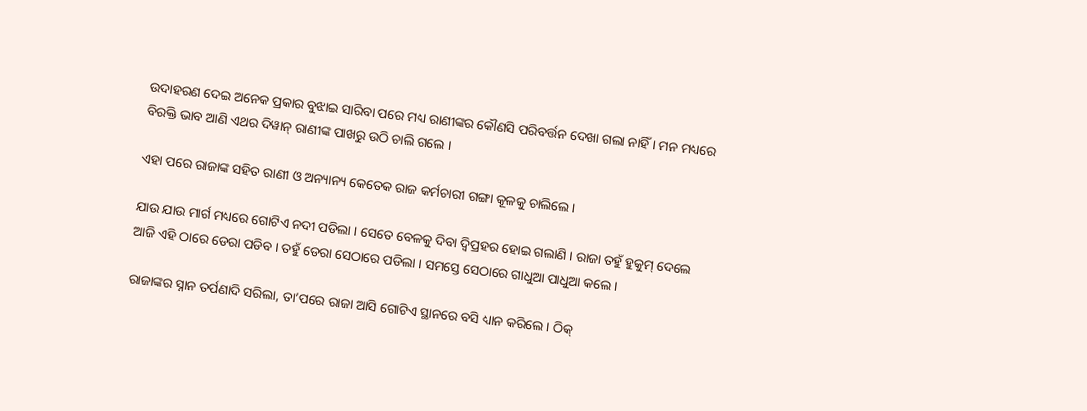ଉଦାହରଣ ଦେଇ ଅନେକ ପ୍ରକାର ବୁଝାଇ ସାରିବା ପରେ ମଧ୍ୟ ରାଣୀଙ୍କର କୌଣସି ପରିବର୍ତ୍ତନ ଦେଖା ଗଲା ନାହିଁ । ମନ ମଧ୍ୟରେ ବିରକ୍ତି ଭାବ ଆଣି ଏଥର ଦିୱାନ୍ ରାଣୀଙ୍କ ପାଖରୁ ଉଠି ଚାଲି ଗଲେ ।

ଏହା ପରେ ରାଜାଙ୍କ ସହିତ ରାଣୀ ଓ ଅନ୍ୟାନ୍ୟ କେତେକ ରାଜ କର୍ମଚାରୀ ଗଙ୍ଗା କୂଳକୁ ଚାଲିଲେ ।

ଯାଉ ଯାଉ ମାର୍ଗ ମଧ୍ୟରେ ଗୋଟିଏ ନଦୀ ପଡିଲା । ସେତେ ବେଳକୁ ଦିବା ଦ୍ୱିପ୍ରହର ହୋଇ ଗଲାଣି । ରାଜା ତହୁଁ ହୁକୁମ୍ ଦେଲେ ଆଜି ଏହି ଠାରେ ଡେରା ପଡିବ । ତହୁଁ ଡେରା ସେଠାରେ ପଡିଲା । ସମସ୍ତେ ସେଠାରେ ଗାଧୁଆ ପାଧୁଆ କଲେ ।

ରାଜାଙ୍କର ସ୍ନାନ ତର୍ପଣାଦି ସରିଲା, ତା’ପରେ ରାଜା ଆସି ଗୋଟିଏ ସ୍ଥାନରେ ବସି ଧ୍ୟାନ କରିଲେ । ଠିକ୍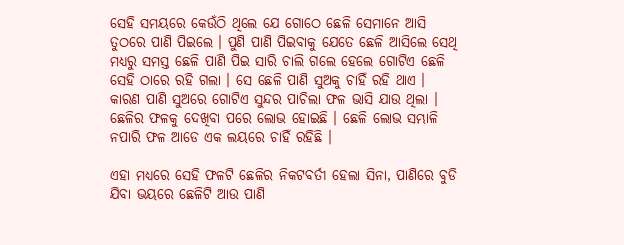ସେହି ସମୟରେ କେଉଁଠି ଥିଲେ ଯେ ଗୋଠେ ଛେଳି ସେମାନେ ଆସି ତୁଠରେ ପାଣି ପିଇଲେ । ପୁଣି ପାଣି ପିଇବାକୁ ଯେତେ ଛେଳି ଆସିଲେ ସେଥି ମଧ୍ୟରୁ ସମସ୍ତ ଛେଳି ପାଣି ପିଇ ସାରି ଚାଲି ଗଲେ ହେଲେ ଗୋଟିଏ ଛେଳି ସେହି ଠାରେ ରହି ଗଲା । ସେ ଛେଳି ପାଣି ସୁଅକୁ ଚାହିଁ ରହି ଥାଏ । କାରଣ ପାଣି ସୁଅରେ ଗୋଟିଏ ସୁନ୍ଦର ପାଚିଲା ଫଳ ଭାସି ଯାଉ ଥିଲା । ଛେଳିର ଫଳକୁ ଦେଖିବା ପରେ ଲୋଭ ହୋଇଛି । ଛେଳି ଲୋଭ ସମ୍ଭାଳି ନପାରି ଫଳ ଆଡେ ଏକ ଲୟରେ ଚାହିଁ ରହିଛି ।

ଏହା ମଧ୍ୟରେ ସେହି ଫଳଟି ଛେଳିର ନିକଟବର୍ତୀ ହେଲା ସିନା, ପାଣିରେ ବୁଡି ଯିବା ଭୟରେ ଛେଳିଟି ଆଉ ପାଣି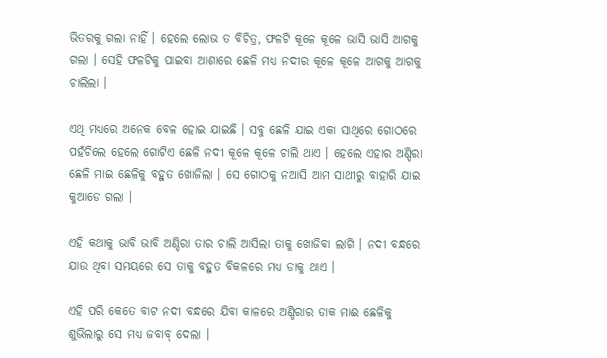ଭିତରକୁ ଗଲା ନାହିଁ । ହେଲେ ଲୋଭ ତ ବିଚିତ୍ର, ଫଳଟି କୂଳେ କୂଳେ ଭାସି ଭାସି ଆଗକୁ ଗଲା । ସେହି ଫଳଟିକୁ ପାଇବା ଆଶାରେ ଛେଳି ମଧ୍ୟ ନଦୀର କୂଳେ କୂଳେ ଆଗକୁ ଆଗକୁ ଚାଲିଲା ।

ଏଥି ମଧ୍ୟରେ ଅନେକ ବେଳ ହୋଇ ଯାଇଛି । ସବୁ ଛେଳି ଯାଇ ଏକା ସାଥିରେ ଗୋଠରେ ପହଁଚିଲେ ହେଲେ ଗୋଟିଏ ଛେଳି ନଦୀ କୂଳେ କୂଳେ ଚାଲି ଥାଏ । ହେଲେ ଏହାର ଅଣ୍ଡିରା ଛେଳି ମାଇ ଛେଳିକୁ ବହୁତ ଖୋଜିଲା । ସେ ଗୋଠକୁ ନଆସି ଆମ ସାଥୀରୁ ବାହାରି ଯାଇ କୁଆଡେ ଗଲା ।

ଏହି କଥାକୁ ଭାବି ଭାବି ଅଣ୍ଡିରା ତାର ଚାଲି ଆସିଲା ତାକୁ ଖୋଜିବା ଲାଗି । ନଦୀ ବନ୍ଧରେ ଯାଉ ଥିବା ସମୟରେ ସେ ତାକୁ ବହୁତ ବିକଳରେ ମଧ୍ୟ ଡାକୁ ଥାଏ ।

ଏହି ପରି କେତେ ବାଟ ନଦୀ ବନ୍ଧରେ ଯିବା କାଳରେ ଅଣ୍ଡିରାର ଡାକ ମାଈ ଛେଳିକୁ ଶୁଭିଲାରୁ ସେ ମଧ୍ୟ ଜବାବ୍ ଦେଲା ।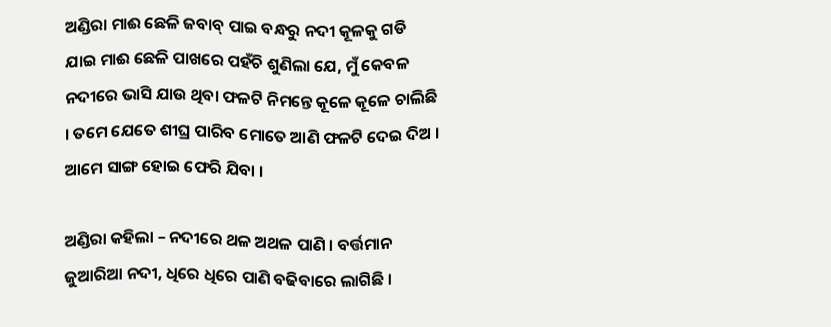ଅଣ୍ଡିରା ମାଈ ଛେଳି ଜବାବ୍ ପାଇ ବନ୍ଧରୁ ନଦୀ କୂଳକୁ ଗଡି ଯାଇ ମାଈ ଛେଳି ପାଖରେ ପହଁଚି ଶୁଣିଲା ଯେ, ମୁଁ କେବଳ ନଦୀରେ ଭାସି ଯାଉ ଥିବା ଫଳଟି ନିମନ୍ତେ କୂଳେ କୂଳେ ଚାଲିଛି । ତମେ ଯେତେ ଶୀଘ୍ର ପାରିବ ମୋତେ ଆଣି ଫଳଟି ଦେଇ ଦିଅ । ଆମେ ସାଙ୍ଗ ହୋଇ ଫେରି ଯିବା ।

ଅଣ୍ଡିରା କହିଲା – ନଦୀରେ ଥଳ ଅଥଳ ପାଣି । ବର୍ତ୍ତମାନ ଜୁଆରିଆ ନଦୀ, ଧିରେ ଧିରେ ପାଣି ବଢିବାରେ ଲାଗିଛି ।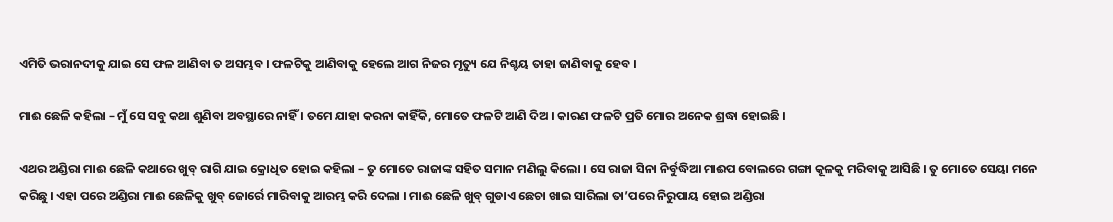ଏମିତି ଭରାନଦୀକୁ ଯାଇ ସେ ଫଳ ଆଣିବା ତ ଅସମ୍ଭବ । ଫଳଟିକୁ ଆଣିବାକୁ ହେଲେ ଆଗ ନିଜର ମୃତ୍ୟୁ ଯେ ନିଶ୍ଚୟ ତାହା ଜାଣିବାକୁ ହେବ ।

ମାଈ ଛେଳି କହିଲା – ମୁଁ ସେ ସବୁ କଥା ଶୁଣିବା ଅବସ୍ଥାରେ ନାହିଁ । ତମେ ଯାହା କରନା କାହିଁକି, ମୋତେ ଫଳଟି ଆଣି ଦିଅ । କାରଣ ଫଳଟି ପ୍ରତି ମୋର ଅନେକ ଶ୍ରଦ୍ଧା ହୋଇଛି ।

ଏଥର ଅଣ୍ଡିରା ମାଈ ଛେଳି କଥାରେ ଖୁବ୍ ରାଗି ଯାଇ କ୍ରୋଧିତ ହୋଇ କହିଲା – ତୁ ମୋତେ ରାଜାଙ୍କ ସହିତ ସମାନ ମଣିଲୁ କିଲୋ । ସେ ରାଜା ସିନା ନିର୍ବୁଦ୍ଧିଆ ମାଈପ ବୋଲରେ ଗଙ୍ଗା କୂଳକୁ ମରିବାକୁ ଆସିଛି । ତୁ ମୋତେ ସେୟା ମନେ କରିଛୁ । ଏହା ପରେ ଅଣ୍ଡିରା ମାଈ ଛେଳିକୁ ଖୁବ୍ ଜୋର୍ରେ ମାରିବାକୁ ଆରମ୍ଭ କରି ଦେଲା । ମାଈ ଛେଳି ଖୁବ୍ ଗୁଡାଏ ଛେଚା ଖାଇ ସାରିଲା ତା’ପରେ ନିରୁପାୟ ହୋଇ ଅଣ୍ଡିରା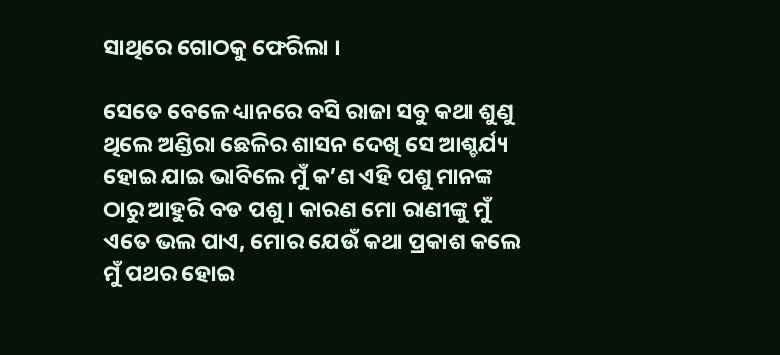ସାଥିରେ ଗୋଠକୁ ଫେରିଲା ।

ସେତେ ବେଳେ ଧ୍ୟାନରେ ବସି ରାଜା ସବୁ କଥା ଶୁଣୁ ଥିଲେ ଅଣ୍ଡିରା ଛେଳିର ଶାସନ ଦେଖି ସେ ଆଶ୍ଚର୍ଯ୍ୟ ହୋଇ ଯାଇ ଭାବିଲେ ମୁଁ କ’ଣ ଏହି ପଶୁ ମାନଙ୍କ ଠାରୁ ଆହୁରି ବଡ ପଶୁ । କାରଣ ମୋ ରାଣୀଙ୍କୁ ମୁଁ ଏତେ ଭଲ ପାଏ, ମୋର ଯେଉଁ କଥା ପ୍ରକାଶ କଲେ ମୁଁ ପଥର ହୋଇ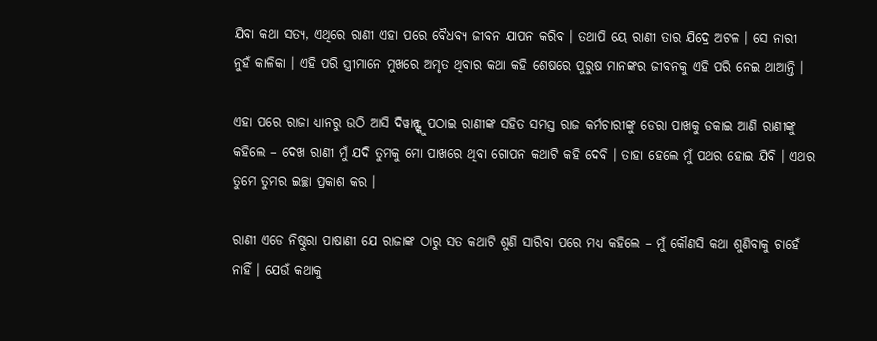ଯିବା କଥା ସତ୍ୟ, ଏଥିରେ ରାଣୀ ଏହା ପରେ ବୈଧବ୍ୟ ଜୀବନ ଯାପନ କରିବ । ତଥାପି ୟେ ରାଣୀ ତାର ଯିଦ୍ରେ ଅଟଳ । ସେ ନାରୀ ନୁହଁ କାଳିକା । ଏହି ପରି ସ୍ତ୍ରୀମାନେ ମୁଖରେ ଅମୃତ ଥିବାର କଥା କହି ଶେଷରେ ପୁରୁଷ ମାନଙ୍କର ଜୀବନକୁ ଏହି ପରି ନେଇ ଥାଆନ୍ତି ।

ଏହା ପରେ ରାଜା ଧ୍ୟାନରୁ ଉଠି ଆସି ଦିୱାନ୍ଙ୍କୁ ପଠାଇ ରାଣୀଙ୍କ ସହିତ ସମସ୍ତ ରାଜ କର୍ମଚାରୀଙ୍କୁ ଡେରା ପାଖକୁ ଡକାଇ ଆଣି ରାଣୀଙ୍କୁ କହିଲେ – ଦେଖ ରାଣୀ ମୁଁ ଯଦି ତୁମକୁ ମୋ ପାଖରେ ଥିବା ଗୋପନ କଥାଟି କହି ଦେବି । ତାହା ହେଲେ ମୁଁ ପଥର ହୋଇ ଯିବି । ଏଥର ତୁମେ ତୁମର ଇଚ୍ଛା ପ୍ରକାଶ କର ।

ରାଣୀ ଏଡେ ନିଷ୍ଠୁରା ପାଷାଣୀ ଯେ ରାଜାଙ୍କ ଠାରୁ ସତ କଥାଟି ଶୁଣି ସାରିବା ପରେ ମଧ୍ୟ କହିଲେ – ମୁଁ କୌଣସି କଥା ଶୁଣିବାକୁ ଚାହେଁ ନାହିଁ । ଯେଉଁ କଥାକୁ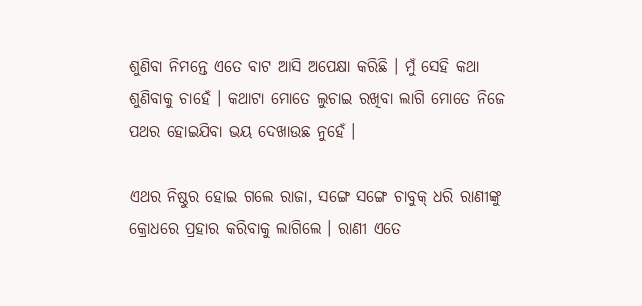ଶୁଣିବା ନିମନ୍ତେ ଏତେ ବାଟ ଆସି ଅପେକ୍ଷା କରିଛି । ମୁଁ ସେହି କଥା ଶୁଣିବାକୁ ଚାହେଁ । କଥାଟା ମୋତେ ଲୁଚାଇ ରଖିବା ଲାଗି ମୋତେ ନିଜେ ପଥର ହୋଇଯିବା ଭୟ ଦେଖାଉଛ ନୁହେଁ ।

ଏଥର ନିଷ୍ଠୁର ହୋଇ ଗଲେ ରାଜା, ସଙ୍ଗେ ସଙ୍ଗେ ଚାବୁକ୍ ଧରି ରାଣୀଙ୍କୁ କ୍ରୋଧରେ ପ୍ରହାର କରିବାକୁ ଲାଗିଲେ । ରାଣୀ ଏତେ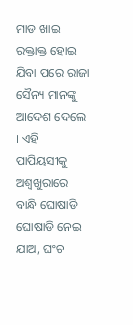ମାଡ ଖାଇ ରକ୍ତାକ୍ତ ହୋଇ ଯିବା ପରେ ରାଜା ସୈନ୍ୟ ମାନଙ୍କୁ ଆଦେଶ ଦେଲେ । ଏହି ପାପିୟସୀକୁ ଅଶ୍ୱଖୁରାରେ ବାନ୍ଧି ଘୋଷାଡି ଘୋଷାଡି ନେଇ ଯାଅ, ଘଂଚ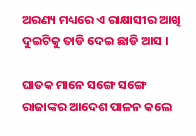ଅରଣ୍ୟ ମଧ୍ୟରେ ଏ ରାକ୍ଷାସୀର ଆଖି ଦୁଇଟିକୁ ତାଡି ଦେଇ ଛାଡି ଆସ ।

ଘାତକ ମାନେ ସଙ୍ଗେ ସଙ୍ଗେ ରାଜାଙ୍କର ଆଦେଶ ପାଳନ କଲେ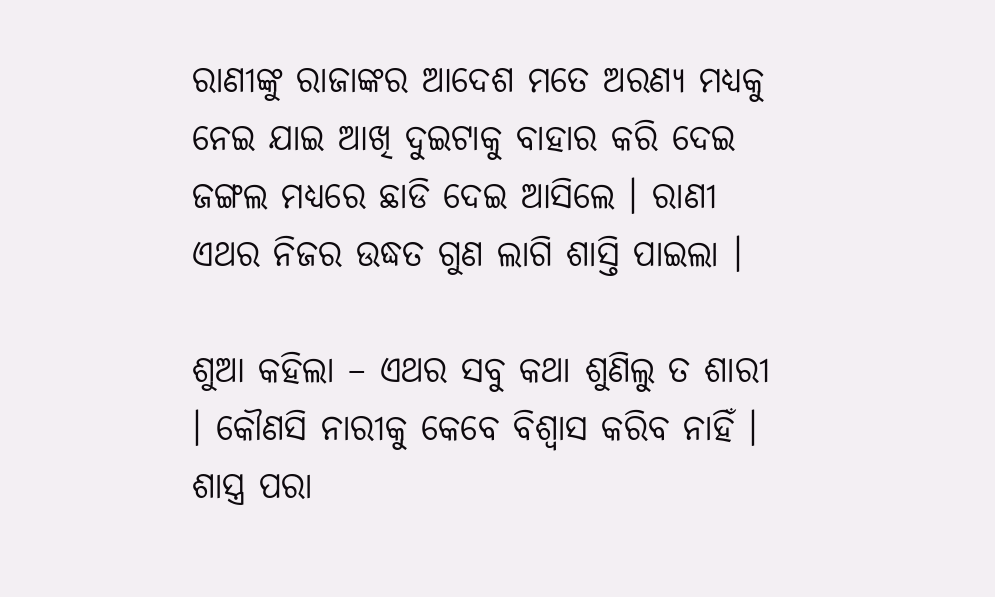ରାଣୀଙ୍କୁ ରାଜାଙ୍କର ଆଦେଶ ମତେ ଅରଣ୍ୟ ମଧ୍ୟକୁ ନେଇ ଯାଇ ଆଖି ଦୁଇଟାକୁ ବାହାର କରି ଦେଇ ଜଙ୍ଗଲ ମଧ୍ୟରେ ଛାଡି ଦେଇ ଆସିଲେ । ରାଣୀ ଏଥର ନିଜର ଉଦ୍ଧତ ଗୁଣ ଲାଗି ଶାସ୍ତି ପାଇଲା ।

ଶୁଆ କହିଲା – ଏଥର ସବୁ କଥା ଶୁଣିଲୁ ତ ଶାରୀ । କୌଣସି ନାରୀକୁ କେବେ ବିଶ୍ୱାସ କରିବ ନାହିଁ । ଶାସ୍ତ୍ର ପରା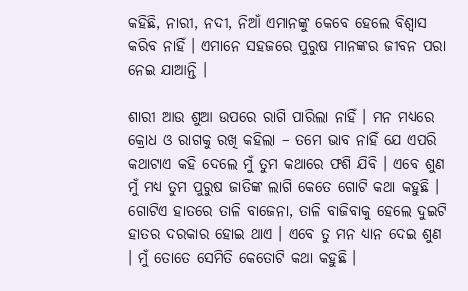କହିଛି, ନାରୀ, ନଦୀ, ନିଆଁ ଏମାନଙ୍କୁ କେବେ ହେଲେ ବିଶ୍ୱାସ କରିବ ନାହିଁ । ଏମାନେ ସହଜରେ ପୁରୁଷ ମାନଙ୍କର ଜୀବନ ପରା ନେଇ ଯାଆନ୍ତି ।

ଶାରୀ ଆଉ ଶୁଆ ଉପରେ ରାଗି ପାରିଲା ନାହିଁ । ମନ ମଧ୍ୟରେ କ୍ରୋଧ ଓ ରାଗକୁ ରଖି କହିଲା – ତମେ ଭାବ ନାହିଁ ଯେ ଏପରି କଥାଟାଏ କହି ଦେଲେ ମୁଁ ତୁମ କଥାରେ ଫଶି ଯିବି । ଏବେ ଶୁଣ ମୁଁ ମଧ୍ୟ ତୁମ ପୁରୁଷ ଜାତିଙ୍କ ଲାଗି କେତେ ଗୋଟି କଥା କହୁଛି । ଗୋଟିଏ ହାତରେ ତାଳି ବାଜେନା, ତାଳି ବାଜିବାକୁ ହେଲେ ଦୁଇଟି ହାତର ଦରକାର ହୋଇ ଥାଏ । ଏବେ ତୁ ମନ ଧ୍ୟାନ ଦେଇ ଶୁଣ । ମୁଁ ତୋତେ ସେମିତି କେତୋଟି କଥା କହୁଛି ।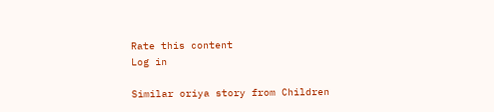Rate this content
Log in

Similar oriya story from Children